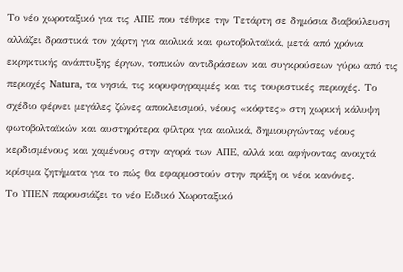Το νέο χωροταξικό για τις ΑΠΕ που τέθηκε την Τετάρτη σε δημόσια διαβούλευση αλλάζει δραστικά τον χάρτη για αιολικά και φωτοβολταϊκά, μετά από χρόνια εκρηκτικής ανάπτυξης έργων, τοπικών αντιδράσεων και συγκρούσεων γύρω από τις περιοχές Natura, τα νησιά, τις κορυφογραμμές και τις τουριστικές περιοχές. Το σχέδιο φέρνει μεγάλες ζώνες αποκλεισμού, νέους «κόφτες» στη χωρική κάλυψη φωτοβολταϊκών και αυστηρότερα φίλτρα για αιολικά, δημιουργώντας νέους κερδισμένους και χαμένους στην αγορά των ΑΠΕ, αλλά και αφήνοντας ανοιχτά κρίσιμα ζητήματα για το πώς θα εφαρμοστούν στην πράξη οι νέοι κανόνες.
Το ΥΠΕΝ παρουσιάζει το νέο Ειδικό Χωροταξικό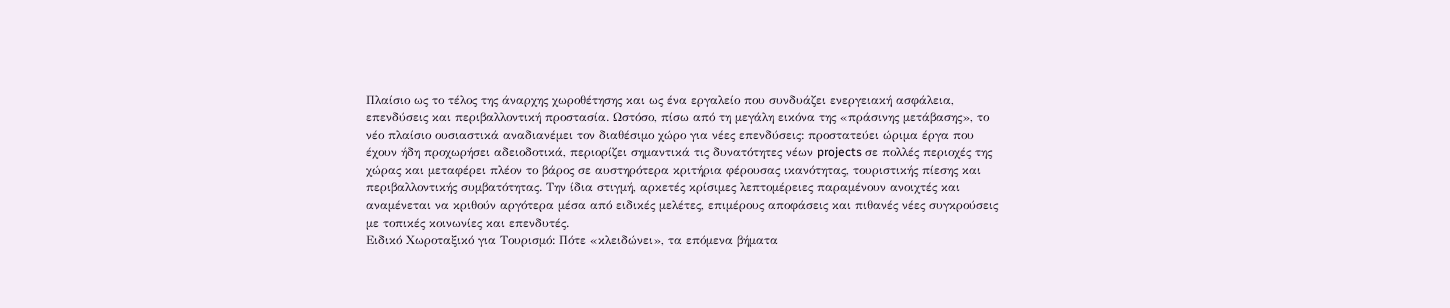Πλαίσιο ως το τέλος της άναρχης χωροθέτησης και ως ένα εργαλείο που συνδυάζει ενεργειακή ασφάλεια, επενδύσεις και περιβαλλοντική προστασία. Ωστόσο, πίσω από τη μεγάλη εικόνα της «πράσινης μετάβασης», το νέο πλαίσιο ουσιαστικά αναδιανέμει τον διαθέσιμο χώρο για νέες επενδύσεις: προστατεύει ώριμα έργα που έχουν ήδη προχωρήσει αδειοδοτικά, περιορίζει σημαντικά τις δυνατότητες νέων projects σε πολλές περιοχές της χώρας και μεταφέρει πλέον το βάρος σε αυστηρότερα κριτήρια φέρουσας ικανότητας, τουριστικής πίεσης και περιβαλλοντικής συμβατότητας. Την ίδια στιγμή, αρκετές κρίσιμες λεπτομέρειες παραμένουν ανοιχτές και αναμένεται να κριθούν αργότερα μέσα από ειδικές μελέτες, επιμέρους αποφάσεις και πιθανές νέες συγκρούσεις με τοπικές κοινωνίες και επενδυτές.
Ειδικό Χωροταξικό για Τουρισμό: Πότε «κλειδώνει», τα επόμενα βήματα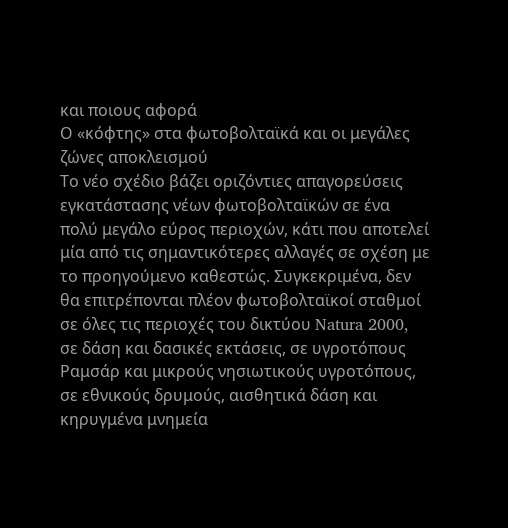και ποιους αφορά
Ο «κόφτης» στα φωτοβολταϊκά και οι μεγάλες ζώνες αποκλεισμού
Το νέο σχέδιο βάζει οριζόντιες απαγορεύσεις εγκατάστασης νέων φωτοβολταϊκών σε ένα πολύ μεγάλο εύρος περιοχών, κάτι που αποτελεί μία από τις σημαντικότερες αλλαγές σε σχέση με το προηγούμενο καθεστώς. Συγκεκριμένα, δεν θα επιτρέπονται πλέον φωτοβολταϊκοί σταθμοί σε όλες τις περιοχές του δικτύου Natura 2000, σε δάση και δασικές εκτάσεις, σε υγροτόπους Ραμσάρ και μικρούς νησιωτικούς υγροτόπους, σε εθνικούς δρυμούς, αισθητικά δάση και κηρυγμένα μνημεία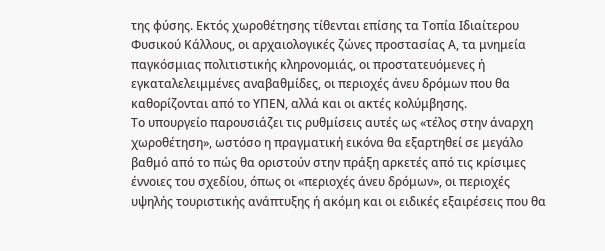της φύσης. Εκτός χωροθέτησης τίθενται επίσης τα Τοπία Ιδιαίτερου Φυσικού Κάλλους, οι αρχαιολογικές ζώνες προστασίας Α, τα μνημεία παγκόσμιας πολιτιστικής κληρονομιάς, οι προστατευόμενες ή εγκαταλελειμμένες αναβαθμίδες, οι περιοχές άνευ δρόμων που θα καθορίζονται από το ΥΠΕΝ, αλλά και οι ακτές κολύμβησης.
Το υπουργείο παρουσιάζει τις ρυθμίσεις αυτές ως «τέλος στην άναρχη χωροθέτηση», ωστόσο η πραγματική εικόνα θα εξαρτηθεί σε μεγάλο βαθμό από το πώς θα οριστούν στην πράξη αρκετές από τις κρίσιμες έννοιες του σχεδίου, όπως οι «περιοχές άνευ δρόμων», οι περιοχές υψηλής τουριστικής ανάπτυξης ή ακόμη και οι ειδικές εξαιρέσεις που θα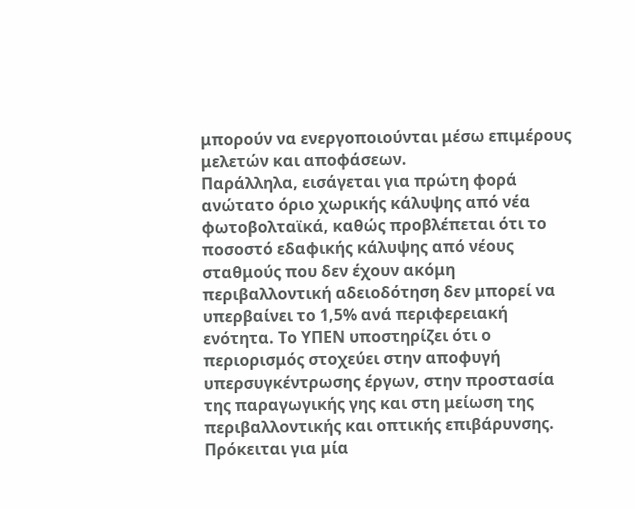μπορούν να ενεργοποιούνται μέσω επιμέρους μελετών και αποφάσεων.
Παράλληλα, εισάγεται για πρώτη φορά ανώτατο όριο χωρικής κάλυψης από νέα φωτοβολταϊκά, καθώς προβλέπεται ότι το ποσοστό εδαφικής κάλυψης από νέους σταθμούς που δεν έχουν ακόμη περιβαλλοντική αδειοδότηση δεν μπορεί να υπερβαίνει το 1,5% ανά περιφερειακή ενότητα. Το ΥΠΕΝ υποστηρίζει ότι ο περιορισμός στοχεύει στην αποφυγή υπερσυγκέντρωσης έργων, στην προστασία της παραγωγικής γης και στη μείωση της περιβαλλοντικής και οπτικής επιβάρυνσης.
Πρόκειται για μία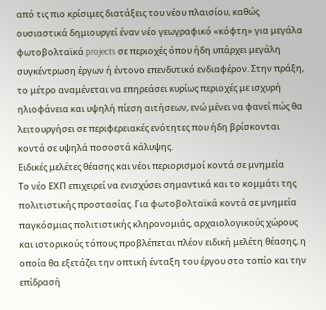από τις πιο κρίσιμες διατάξεις του νέου πλαισίου, καθώς ουσιαστικά δημιουργεί έναν νέο γεωγραφικό «κόφτη» για μεγάλα φωτοβολταϊκά projects σε περιοχές όπου ήδη υπάρχει μεγάλη συγκέντρωση έργων ή έντονο επενδυτικό ενδιαφέρον. Στην πράξη, το μέτρο αναμένεται να επηρεάσει κυρίως περιοχές με ισχυρή ηλιοφάνεια και υψηλή πίεση αιτήσεων, ενώ μένει να φανεί πώς θα λειτουργήσει σε περιφερειακές ενότητες που ήδη βρίσκονται κοντά σε υψηλά ποσοστά κάλυψης.
Ειδικές μελέτες θέασης και νέοι περιορισμοί κοντά σε μνημεία
Το νέο ΕΧΠ επιχειρεί να ενισχύσει σημαντικά και το κομμάτι της πολιτιστικής προστασίας. Για φωτοβολταϊκά κοντά σε μνημεία παγκόσμιας πολιτιστικής κληρονομιάς, αρχαιολογικούς χώρους και ιστορικούς τόπους προβλέπεται πλέον ειδική μελέτη θέασης, η οποία θα εξετάζει την οπτική ένταξη του έργου στο τοπίο και την επίδρασή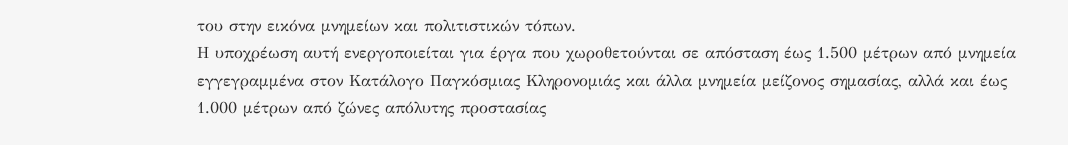του στην εικόνα μνημείων και πολιτιστικών τόπων.
Η υποχρέωση αυτή ενεργοποιείται για έργα που χωροθετούνται σε απόσταση έως 1.500 μέτρων από μνημεία εγγεγραμμένα στον Κατάλογο Παγκόσμιας Κληρονομιάς και άλλα μνημεία μείζονος σημασίας, αλλά και έως 1.000 μέτρων από ζώνες απόλυτης προστασίας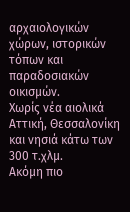αρχαιολογικών χώρων, ιστορικών τόπων και παραδοσιακών οικισμών.
Χωρίς νέα αιολικά Αττική, Θεσσαλονίκη και νησιά κάτω των 300 τ.χλμ.
Ακόμη πιο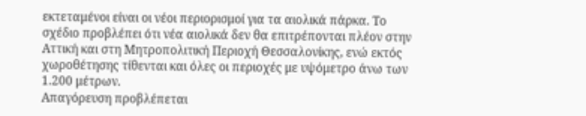εκτεταμένοι είναι οι νέοι περιορισμοί για τα αιολικά πάρκα. Το σχέδιο προβλέπει ότι νέα αιολικά δεν θα επιτρέπονται πλέον στην Αττική και στη Μητροπολιτική Περιοχή Θεσσαλονίκης, ενώ εκτός χωροθέτησης τίθενται και όλες οι περιοχές με υψόμετρο άνω των 1.200 μέτρων.
Απαγόρευση προβλέπεται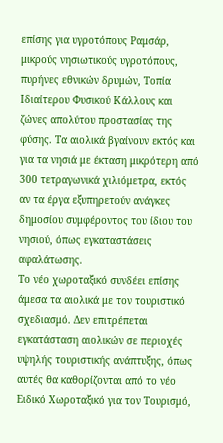επίσης για υγροτόπους Ραμσάρ, μικρούς νησιωτικούς υγροτόπους, πυρήνες εθνικών δρυμών, Τοπία Ιδιαίτερου Φυσικού Κάλλους και ζώνες απολύτου προστασίας της φύσης. Τα αιολικά βγαίνουν εκτός και για τα νησιά με έκταση μικρότερη από 300 τετραγωνικά χιλιόμετρα, εκτός αν τα έργα εξυπηρετούν ανάγκες δημοσίου συμφέροντος του ίδιου του νησιού, όπως εγκαταστάσεις αφαλάτωσης.
Το νέο χωροταξικό συνδέει επίσης άμεσα τα αιολικά με τον τουριστικό σχεδιασμό. Δεν επιτρέπεται εγκατάσταση αιολικών σε περιοχές υψηλής τουριστικής ανάπτυξης, όπως αυτές θα καθορίζονται από το νέο Ειδικό Χωροταξικό για τον Τουρισμό,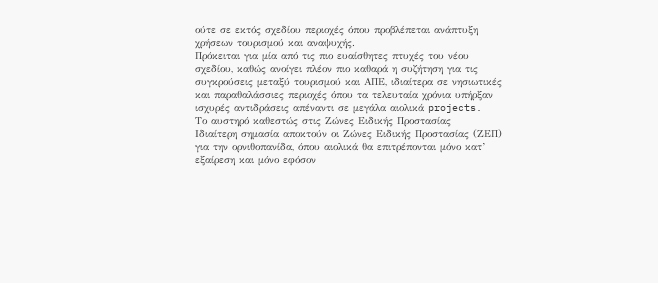ούτε σε εκτός σχεδίου περιοχές όπου προβλέπεται ανάπτυξη χρήσεων τουρισμού και αναψυχής.
Πρόκειται για μία από τις πιο ευαίσθητες πτυχές του νέου σχεδίου, καθώς ανοίγει πλέον πιο καθαρά η συζήτηση για τις συγκρούσεις μεταξύ τουρισμού και ΑΠΕ, ιδιαίτερα σε νησιωτικές και παραθαλάσσιες περιοχές όπου τα τελευταία χρόνια υπήρξαν ισχυρές αντιδράσεις απέναντι σε μεγάλα αιολικά projects.
Το αυστηρό καθεστώς στις Ζώνες Ειδικής Προστασίας
Ιδιαίτερη σημασία αποκτούν οι Ζώνες Ειδικής Προστασίας (ΖΕΠ) για την ορνιθοπανίδα, όπου αιολικά θα επιτρέπονται μόνο κατ’ εξαίρεση και μόνο εφόσον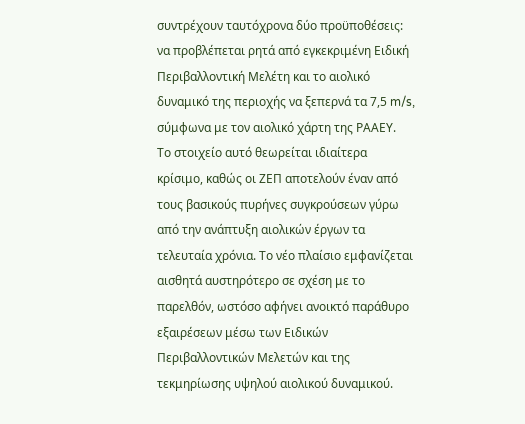συντρέχουν ταυτόχρονα δύο προϋποθέσεις: να προβλέπεται ρητά από εγκεκριμένη Ειδική Περιβαλλοντική Μελέτη και το αιολικό δυναμικό της περιοχής να ξεπερνά τα 7,5 m/s, σύμφωνα με τον αιολικό χάρτη της ΡΑΑΕΥ.
Το στοιχείο αυτό θεωρείται ιδιαίτερα κρίσιμο, καθώς οι ΖΕΠ αποτελούν έναν από τους βασικούς πυρήνες συγκρούσεων γύρω από την ανάπτυξη αιολικών έργων τα τελευταία χρόνια. Το νέο πλαίσιο εμφανίζεται αισθητά αυστηρότερο σε σχέση με το παρελθόν, ωστόσο αφήνει ανοικτό παράθυρο εξαιρέσεων μέσω των Ειδικών Περιβαλλοντικών Μελετών και της τεκμηρίωσης υψηλού αιολικού δυναμικού.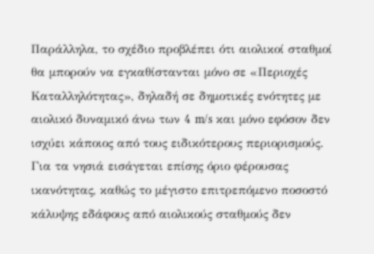Παράλληλα, το σχέδιο προβλέπει ότι αιολικοί σταθμοί θα μπορούν να εγκαθίστανται μόνο σε «Περιοχές Καταλληλότητας», δηλαδή σε δημοτικές ενότητες με αιολικό δυναμικό άνω των 4 m/s και μόνο εφόσον δεν ισχύει κάποιος από τους ειδικότερους περιορισμούς.
Για τα νησιά εισάγεται επίσης όριο φέρουσας ικανότητας, καθώς το μέγιστο επιτρεπόμενο ποσοστό κάλυψης εδάφους από αιολικούς σταθμούς δεν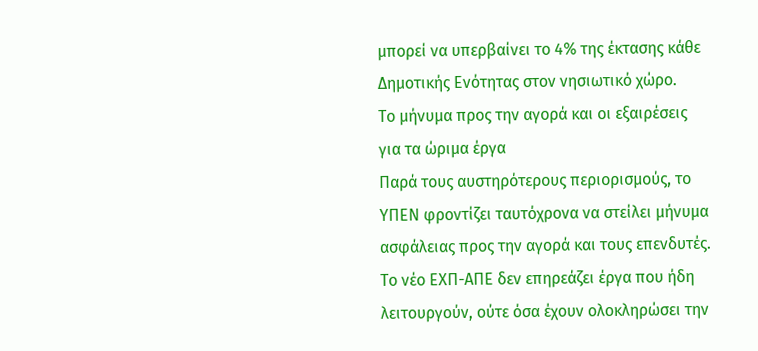μπορεί να υπερβαίνει το 4% της έκτασης κάθε Δημοτικής Ενότητας στον νησιωτικό χώρο.
Το μήνυμα προς την αγορά και οι εξαιρέσεις για τα ώριμα έργα
Παρά τους αυστηρότερους περιορισμούς, το ΥΠΕΝ φροντίζει ταυτόχρονα να στείλει μήνυμα ασφάλειας προς την αγορά και τους επενδυτές. Το νέο ΕΧΠ-ΑΠΕ δεν επηρεάζει έργα που ήδη λειτουργούν, ούτε όσα έχουν ολοκληρώσει την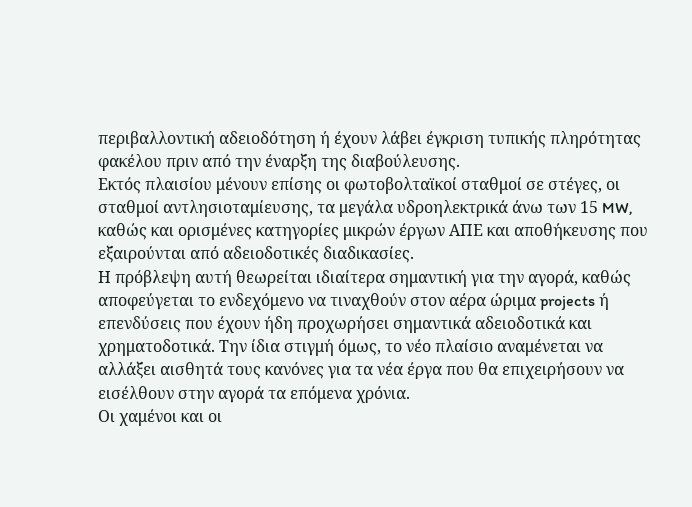περιβαλλοντική αδειοδότηση ή έχουν λάβει έγκριση τυπικής πληρότητας φακέλου πριν από την έναρξη της διαβούλευσης.
Εκτός πλαισίου μένουν επίσης οι φωτοβολταϊκοί σταθμοί σε στέγες, οι σταθμοί αντλησιοταμίευσης, τα μεγάλα υδροηλεκτρικά άνω των 15 MW, καθώς και ορισμένες κατηγορίες μικρών έργων ΑΠΕ και αποθήκευσης που εξαιρούνται από αδειοδοτικές διαδικασίες.
Η πρόβλεψη αυτή θεωρείται ιδιαίτερα σημαντική για την αγορά, καθώς αποφεύγεται το ενδεχόμενο να τιναχθούν στον αέρα ώριμα projects ή επενδύσεις που έχουν ήδη προχωρήσει σημαντικά αδειοδοτικά και χρηματοδοτικά. Την ίδια στιγμή όμως, το νέο πλαίσιο αναμένεται να αλλάξει αισθητά τους κανόνες για τα νέα έργα που θα επιχειρήσουν να εισέλθουν στην αγορά τα επόμενα χρόνια.
Οι χαμένοι και οι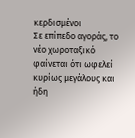κερδισμένοι
Σε επίπεδο αγοράς, το νέο χωροταξικό φαίνεται ότι ωφελεί κυρίως μεγάλους και ήδη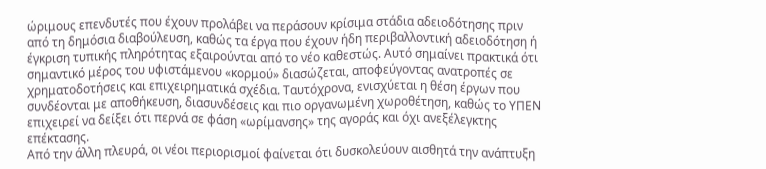ώριμους επενδυτές που έχουν προλάβει να περάσουν κρίσιμα στάδια αδειοδότησης πριν από τη δημόσια διαβούλευση, καθώς τα έργα που έχουν ήδη περιβαλλοντική αδειοδότηση ή έγκριση τυπικής πληρότητας εξαιρούνται από το νέο καθεστώς. Αυτό σημαίνει πρακτικά ότι σημαντικό μέρος του υφιστάμενου «κορμού» διασώζεται, αποφεύγοντας ανατροπές σε χρηματοδοτήσεις και επιχειρηματικά σχέδια. Ταυτόχρονα, ενισχύεται η θέση έργων που συνδέονται με αποθήκευση, διασυνδέσεις και πιο οργανωμένη χωροθέτηση, καθώς το ΥΠΕΝ επιχειρεί να δείξει ότι περνά σε φάση «ωρίμανσης» της αγοράς και όχι ανεξέλεγκτης επέκτασης.
Από την άλλη πλευρά, οι νέοι περιορισμοί φαίνεται ότι δυσκολεύουν αισθητά την ανάπτυξη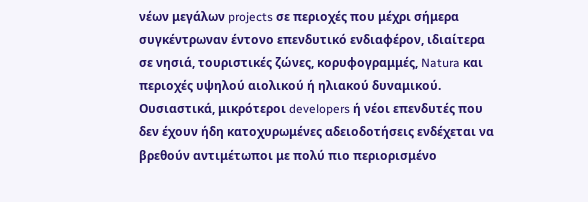νέων μεγάλων projects σε περιοχές που μέχρι σήμερα συγκέντρωναν έντονο επενδυτικό ενδιαφέρον, ιδιαίτερα σε νησιά, τουριστικές ζώνες, κορυφογραμμές, Natura και περιοχές υψηλού αιολικού ή ηλιακού δυναμικού. Ουσιαστικά, μικρότεροι developers ή νέοι επενδυτές που δεν έχουν ήδη κατοχυρωμένες αδειοδοτήσεις ενδέχεται να βρεθούν αντιμέτωποι με πολύ πιο περιορισμένο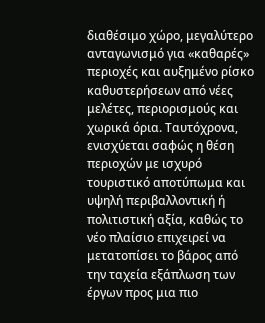διαθέσιμο χώρο, μεγαλύτερο ανταγωνισμό για «καθαρές» περιοχές και αυξημένο ρίσκο καθυστερήσεων από νέες μελέτες, περιορισμούς και χωρικά όρια. Ταυτόχρονα, ενισχύεται σαφώς η θέση περιοχών με ισχυρό τουριστικό αποτύπωμα και υψηλή περιβαλλοντική ή πολιτιστική αξία, καθώς το νέο πλαίσιο επιχειρεί να μετατοπίσει το βάρος από την ταχεία εξάπλωση των έργων προς μια πιο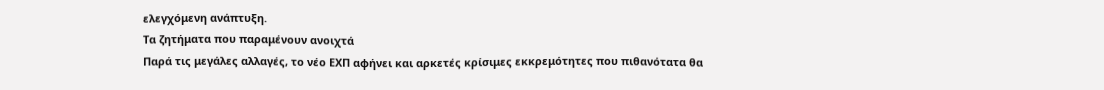ελεγχόμενη ανάπτυξη.
Τα ζητήματα που παραμένουν ανοιχτά
Παρά τις μεγάλες αλλαγές, το νέο ΕΧΠ αφήνει και αρκετές κρίσιμες εκκρεμότητες που πιθανότατα θα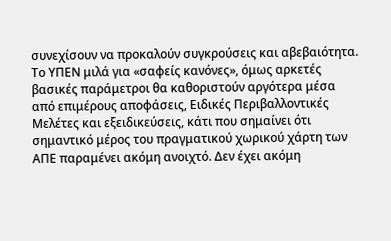συνεχίσουν να προκαλούν συγκρούσεις και αβεβαιότητα. Το ΥΠΕΝ μιλά για «σαφείς κανόνες», όμως αρκετές βασικές παράμετροι θα καθοριστούν αργότερα μέσα από επιμέρους αποφάσεις, Ειδικές Περιβαλλοντικές Μελέτες και εξειδικεύσεις, κάτι που σημαίνει ότι σημαντικό μέρος του πραγματικού χωρικού χάρτη των ΑΠΕ παραμένει ακόμη ανοιχτό. Δεν έχει ακόμη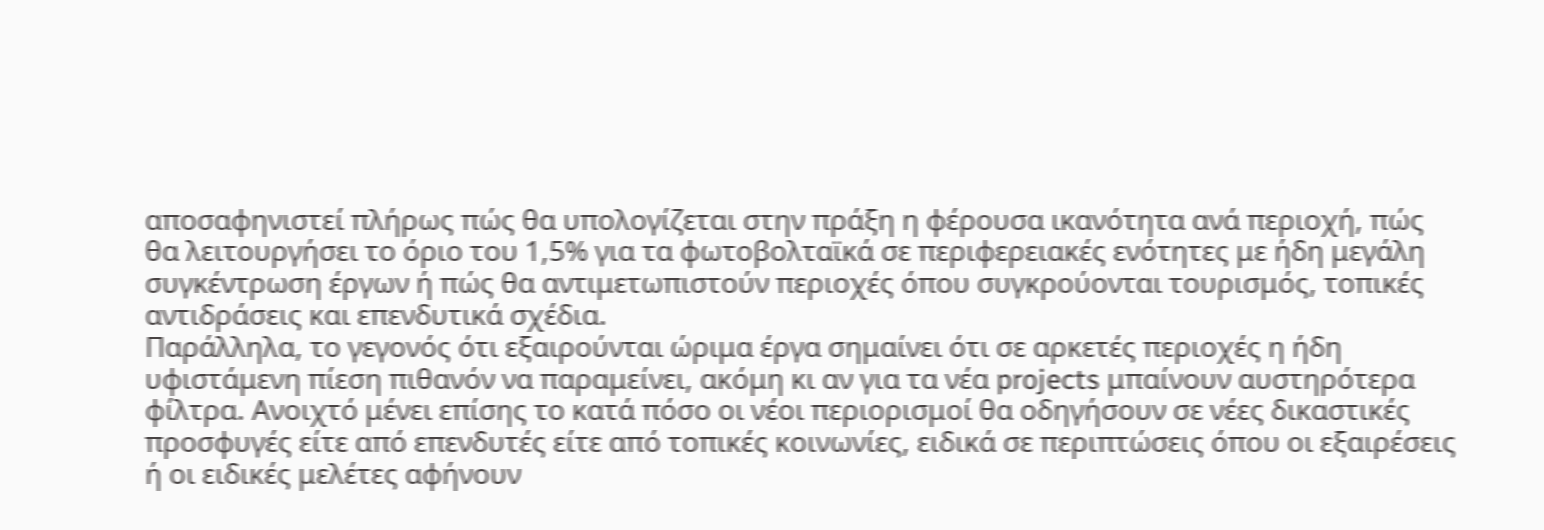αποσαφηνιστεί πλήρως πώς θα υπολογίζεται στην πράξη η φέρουσα ικανότητα ανά περιοχή, πώς θα λειτουργήσει το όριο του 1,5% για τα φωτοβολταϊκά σε περιφερειακές ενότητες με ήδη μεγάλη συγκέντρωση έργων ή πώς θα αντιμετωπιστούν περιοχές όπου συγκρούονται τουρισμός, τοπικές αντιδράσεις και επενδυτικά σχέδια.
Παράλληλα, το γεγονός ότι εξαιρούνται ώριμα έργα σημαίνει ότι σε αρκετές περιοχές η ήδη υφιστάμενη πίεση πιθανόν να παραμείνει, ακόμη κι αν για τα νέα projects μπαίνουν αυστηρότερα φίλτρα. Ανοιχτό μένει επίσης το κατά πόσο οι νέοι περιορισμοί θα οδηγήσουν σε νέες δικαστικές προσφυγές είτε από επενδυτές είτε από τοπικές κοινωνίες, ειδικά σε περιπτώσεις όπου οι εξαιρέσεις ή οι ειδικές μελέτες αφήνουν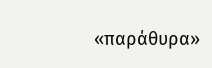«παράθυρα»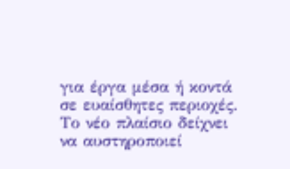για έργα μέσα ή κοντά σε ευαίσθητες περιοχές.
Το νέο πλαίσιο δείχνει να αυστηροποιεί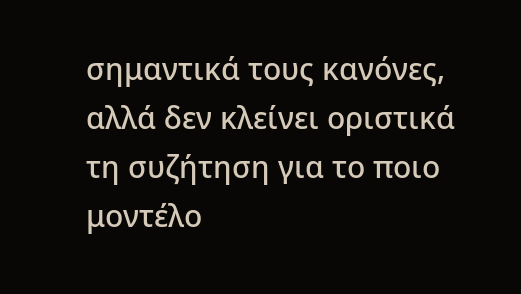σημαντικά τους κανόνες, αλλά δεν κλείνει οριστικά τη συζήτηση για το ποιο μοντέλο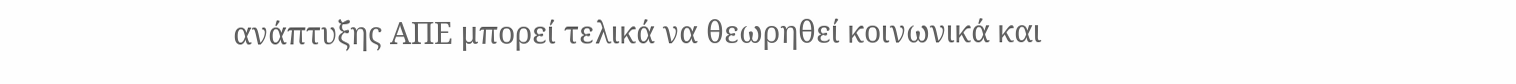ανάπτυξης ΑΠΕ μπορεί τελικά να θεωρηθεί κοινωνικά και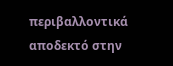περιβαλλοντικά αποδεκτό στην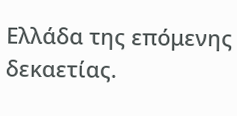Ελλάδα της επόμενης δεκαετίας.